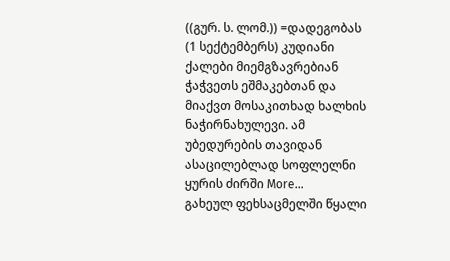((გურ. ს. ლომ.)) =დადეგობას (1 სექტემბერს) კუდიანი ქალები მიემგზავრებიან ჭაჭვეთს ეშმაკებთან და მიაქვთ მოსაკითხად ხალხის ნაჭირნახულევი. ამ უბედურების თავიდან ასაცილებლად სოფლელნი ყურის ძირში More…
გახეულ ფეხსაცმელში წყალი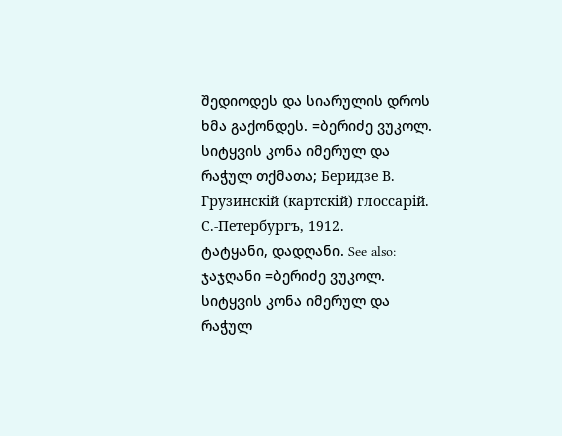შედიოდეს და სიარულის დროს ხმა გაქონდეს. =ბერიძე ვუკოლ. სიტყვის კონა იმერულ და რაჭულ თქმათა; Беридзе В. Грузинcкiй (картскiй) глоссарiй. С.-Петербургъ, 1912.
ტატყანი, დადღანი. See also: ჯაჯღანი =ბერიძე ვუკოლ. სიტყვის კონა იმერულ და რაჭულ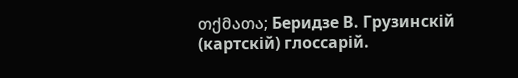თქმათა; Беридзе В. Грузинcкiй (картскiй) глоссарiй.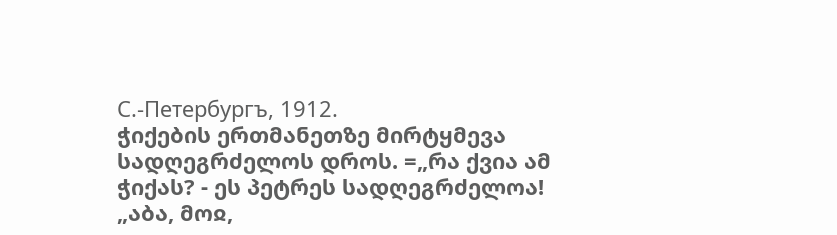С.-Петербургъ, 1912.
ჭიქების ერთმანეთზე მირტყმევა სადღეგრძელოს დროს. =„რა ქვია ამ ჭიქას? - ეს პეტრეს სადღეგრძელოა! „აბა, მოჲ,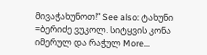მივაჭახუნოთ!“ See also: ტახუნი =ბერიძე ვუკოლ. სიტყვის კონა იმერულ და რაჭულ More…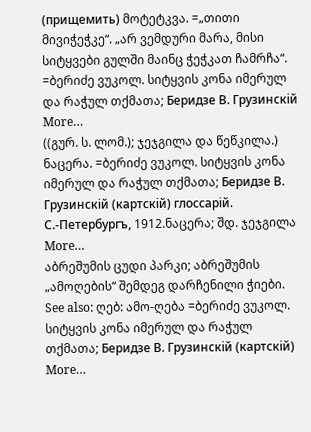(прищемить) მოტეტკვა. =„თითი მივიჭეჭკე“. „არ ვემდური მარა, მისი სიტყვები გულში მაინც ჭეჭკათ ჩამრჩა“. =ბერიძე ვუკოლ. სიტყვის კონა იმერულ და რაჭულ თქმათა; Беридзе В. Грузинcкiй More…
((გურ. ს. ლომ.); ჯეჯგილა და წეწკილა.) ნაცერა. =ბერიძე ვუკოლ. სიტყვის კონა იმერულ და რაჭულ თქმათა; Беридзе В. Грузинcкiй (картскiй) глоссарiй. С.-Петербургъ, 1912.ნაცერა; შდ. ჯეჯგილა More…
აბრეშუმის ცუდი პარკი; აბრეშუმის „ამოღების“ შემდეგ დარჩენილი ჭიები. See also: ღებ: ამო-ღება =ბერიძე ვუკოლ. სიტყვის კონა იმერულ და რაჭულ თქმათა; Беридзе В. Грузинcкiй (картскiй) More…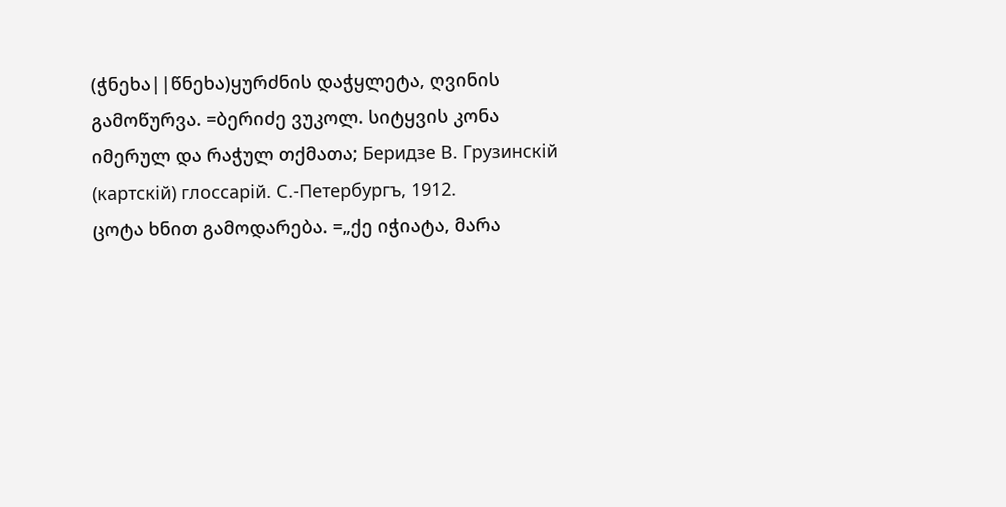(ჭნეხა||წნეხა)ყურძნის დაჭყლეტა, ღვინის გამოწურვა. =ბერიძე ვუკოლ. სიტყვის კონა იმერულ და რაჭულ თქმათა; Беридзе В. Грузинcкiй (картскiй) глоссарiй. С.-Петербургъ, 1912.
ცოტა ხნით გამოდარება. =„ქე იჭიატა, მარა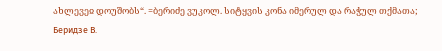ახლევეჲ დოუშობს“. =ბერიძე ვუკოლ. სიტყვის კონა იმერულ და რაჭულ თქმათა; Беридзе В.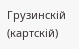Грузинcкiй (картскiй)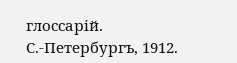глоссарiй. С.-Петербургъ, 1912.